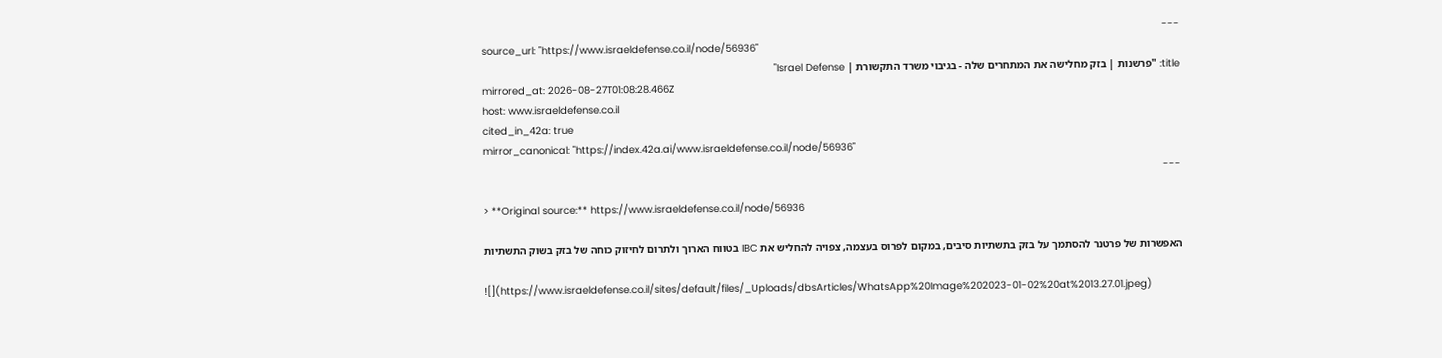---
source_url: "https://www.israeldefense.co.il/node/56936"
title: "פרשנות | בזק מחלישה את המתחרים שלה - בגיבוי משרד התקשורת | Israel Defense"
mirrored_at: 2026-08-27T01:08:28.466Z
host: www.israeldefense.co.il
cited_in_42a: true
mirror_canonical: "https://index.42a.ai/www.israeldefense.co.il/node/56936"
---

> **Original source:** https://www.israeldefense.co.il/node/56936

האפשרות של פרטנר להסתמך על בזק בתשתיות סיבים, במקום לפרוס בעצמה, צפויה להחליש את IBC בטווח הארוך ולתרום לחיזוק כוחה של בזק בשוק התשתיות

![](https://www.israeldefense.co.il/sites/default/files/_Uploads/dbsArticles/WhatsApp%20Image%202023-01-02%20at%2013.27.01.jpeg)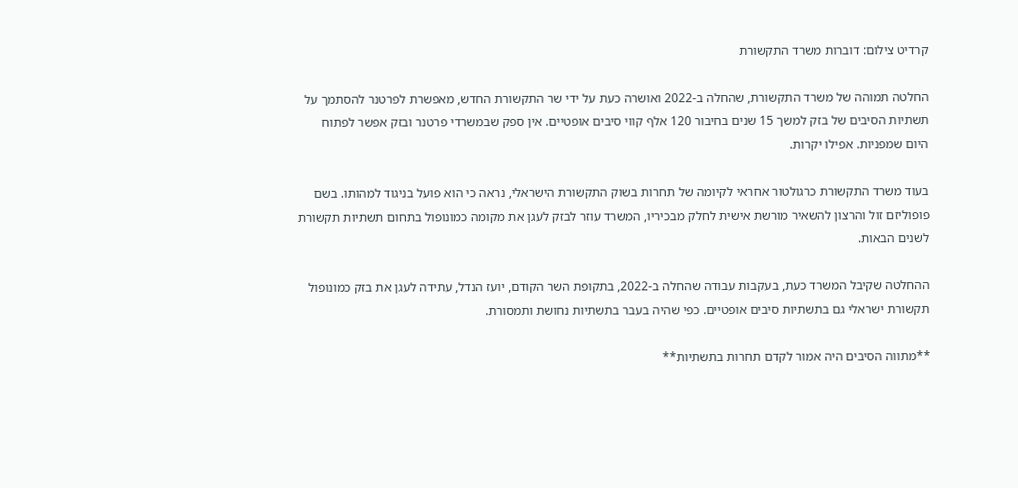קרדיט צילום: דוברות משרד התקשורת

החלטה תמוהה של משרד התקשורת, שהחלה ב-2022 ואושרה כעת על ידי שר התקשורת החדש, מאפשרת לפרטנר להסתמך על תשתיות הסיבים של בזק למשך 15 שנים בחיבור 120 אלף קווי סיבים אופטיים. אין ספק שבמשרדי פרטנר ובזק אפשר לפתוח היום שמפניות. אפילו יקרות.

בעוד משרד התקשורת כרגולטור אחראי לקיומה של תחרות בשוק התקשורת הישראלי, נראה כי הוא פועל בניגוד למהותו. בשם פופוליזם זול והרצון להשאיר מורשת אישית לחלק מבכיריו, המשרד עוזר לבזק לעגן את מקומה כמונופול בתחום תשתיות תקשורת לשנים הבאות.

ההחלטה שקיבל המשרד כעת, בעקבות עבודה שהחלה ב-2022, בתקופת השר הקודם, יועז הנדל, עתידה לעגן את בזק כמונופול תקשורת ישראלי גם בתשתיות סיבים אופטיים. כפי שהיה בעבר בתשתיות נחושת ותמסורת.

**מתווה הסיבים היה אמור לקדם תחרות בתשתיות**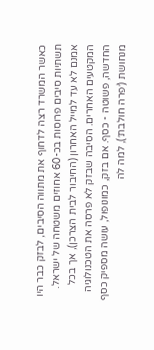כאשר המשרד רצה לדחוף את מתווה הסיבים, לבזק כבר היו תשתיות סיבים פרוסות בכ-60 אחוזים משטחה של ישראל. אמנם לא עד למייל האחרון (החיבור לבית הצרכן), אך בכל המקטעים האחרים. הסיבה שבזק לא פרסה את הטכנולוגיה החדשה, פשוטה - כסף. אם בזק, כמונופול, עושה מספיק כסף מנחושת (׳פרה חולבת׳), למה לה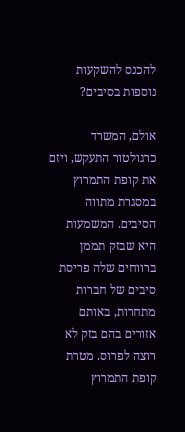להכנס להשקעות נוספות בסיבים?

אולם, המשרד כרגולטור התעקש, ויזם את קופת התמרוץ במסגרת מתווה הסיבים. המשמעות היא שבזק תממן ברווחים שלה פריסת סיבים של חברות מתחרות, באותם אזורים בהם בזק לא רוצה לפרוס. מטרת קופת התמרוץ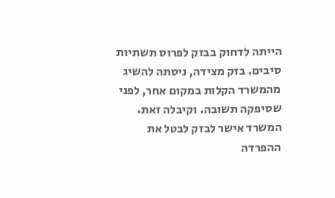הייתה לדחוק בבזק לפרוס תשתיות סיבים. בזק מצידה, ניסתה להשיג מהמשרד הקלות במקום אחר, לפני שסיפקה תשובה. וקיבלה זאת. המשרד אישר לבזק לבטל את ההפרדה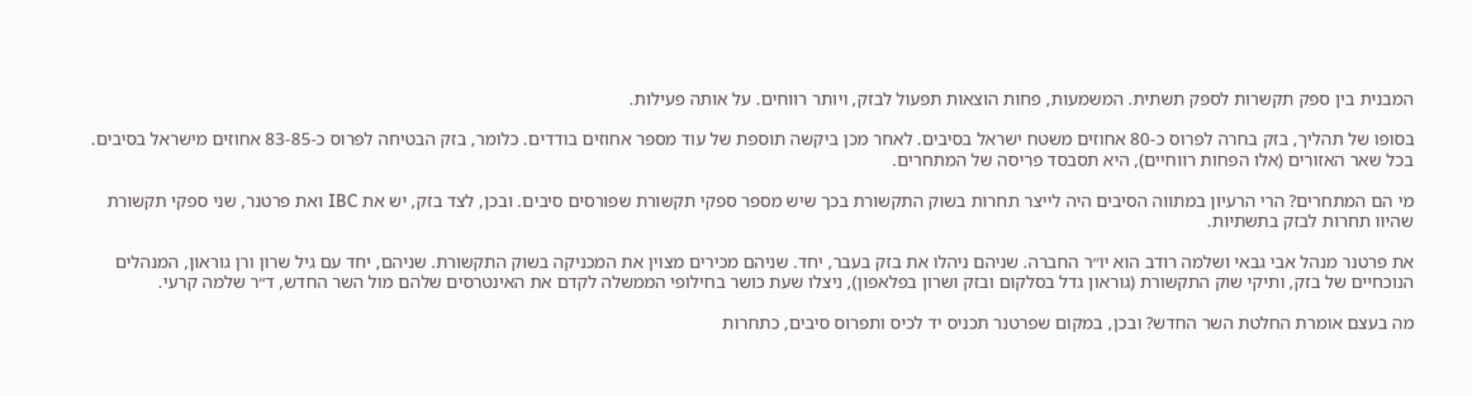המבנית בין ספק תקשרות לספק תשתית. המשמעות, פחות הוצאות תפעול לבזק, ויותר רווחים. על אותה פעילות.

בסופו של תהליך, בזק בחרה לפרוס כ-80 אחוזים משטח ישראל בסיבים. לאחר מכן ביקשה תוספת של עוד מספר אחוזים בודדים. כלומר, בזק הבטיחה לפרוס כ-83-85 אחוזים מישראל בסיבים. בכל שאר האזורים (אלו הפחות רווחיים), היא תסבסד פריסה של המתחרים.

מי הם המתחרים? הרי הרעיון במתווה הסיבים היה לייצר תחרות בשוק התקשורת בכך שיש מספר ספקי תקשורת שפורסים סיבים. ובכן, לצד בזק, יש את IBC ואת פרטנר, שני ספקי תקשורת שהיוו תחרות לבזק בתשתיות.

את פרטנר מנהל אבי גבאי ושלמה רודב הוא יו״ר החברה. שניהם ניהלו את בזק בעבר, יחד. שניהם מכירים מצוין את המכניקה בשוק התקשורת. שניהם, יחד עם גיל שרון ורן גוראון, המנהלים הנוכחיים של בזק, ותיקי שוק התקשורת (גוראון גדל בסלקום ובזק ושרון בפלאפון), ניצלו שעת כושר בחילופי הממשלה לקדם את האינטרסים שלהם מול השר החדש, ד״ר שלמה קרעי.

מה בעצם אומרת החלטת השר החדש? ובכן, במקום שפרטנר תכניס יד לכיס ותפרוס סיבים, כתחרות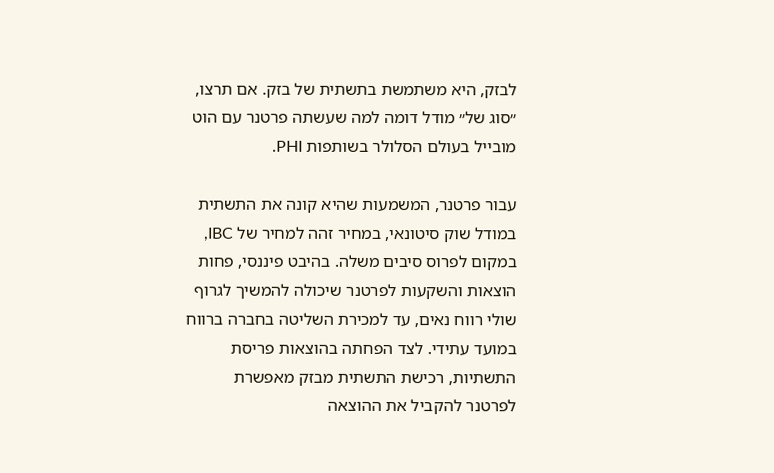לבזק, היא משתמשת בתשתית של בזק. אם תרצו, ״סוג של״ מודל דומה למה שעשתה פרטנר עם הוט מובייל בעולם הסלולר בשותפות PHI.

עבור פרטנר, המשמעות שהיא קונה את התשתית במודל שוק סיטונאי, במחיר זהה למחיר של IBC, במקום לפרוס סיבים משלה. בהיבט פיננסי, פחות הוצאות והשקעות לפרטנר שיכולה להמשיך לגרוף שולי רווח נאים, עד למכירת השליטה בחברה ברווח במועד עתידי. לצד הפחתה בהוצאות פריסת התשתיות, רכישת התשתית מבזק מאפשרת לפרטנר להקביל את ההוצאה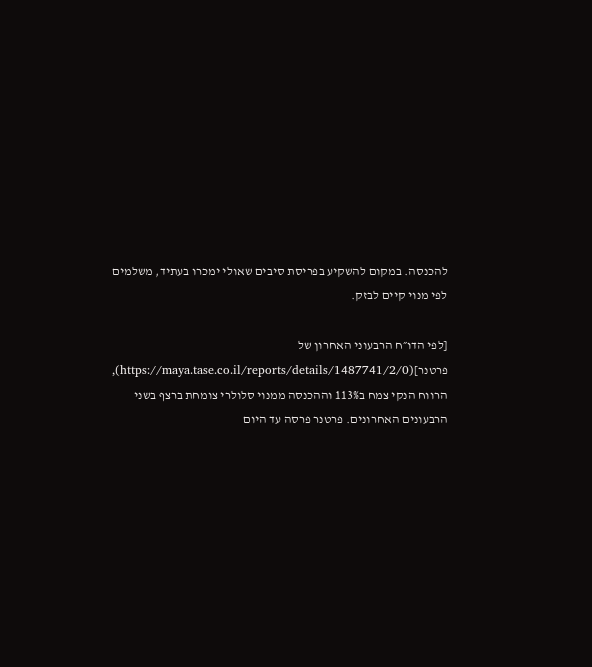להכנסה. במקום להשקיע בפריסת סיבים שאולי ימכרו בעתיד, משלמים לפי מנוי קיים לבזק.

[לפי הדו״ח הרבעוני האחרון של פרטנר](https://maya.tase.co.il/reports/details/1487741/2/0), הרווח הנקי צמח ב113% וההכנסה ממנוי סלולרי צומחת ברצף בשני הרבעונים האחרונים. פרטנר פרסה עד היום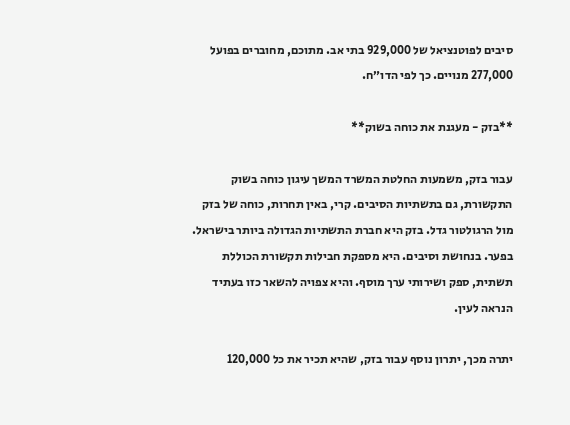סיבים לפוטנציאל של 929,000 בתי אב. מתוכם, מחוברים בפועל 277,000 מנויים. כך לפי הדו״ח.

**בזק - מעגנת את כוחה בשוק**

עבור בזק, משמעות החלטת המשרד המשך עיגון כוחה בשוק התקשורת, גם בתשתיות הסיבים. קרי, באין תחרות, כוחה של בזק מול הרגולטור גדל. בזק היא חברת התשתיות הגדולה ביותר בישראל. בפער. בנחושת וסיבים. היא מספקת חבילות תקשורת הכוללת תשתית, ספק ושירותי ערך מוסף. והיא צפויה להשאר כזו בעתיד הנראה לעין.

יתרה מכך, יתרון נוסף עבור בזק, שהיא תכיר את כל 120,000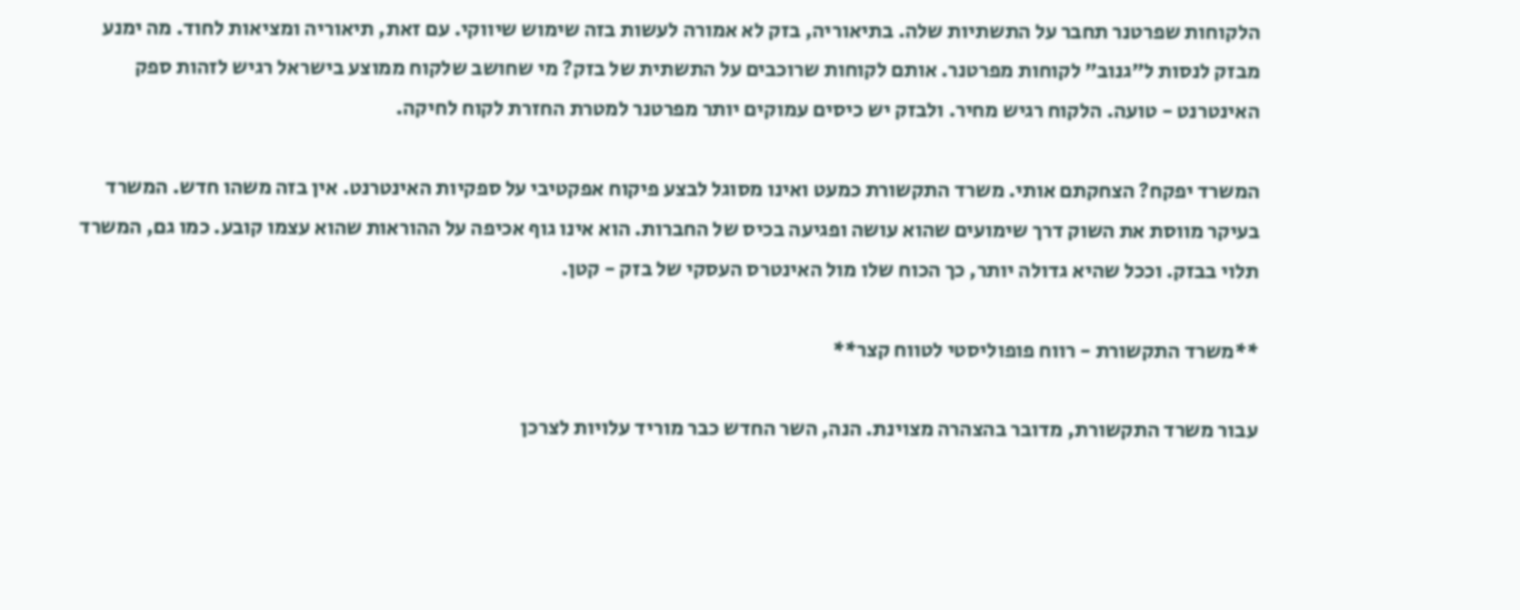הלקוחות שפרטנר תחבר על התשתיות שלה. בתיאוריה, בזק לא אמורה לעשות בזה שימוש שיווקי. עם זאת, תיאוריה ומציאות לחוד. מה ימנע מבזק לנסות ל״גנוב״ לקוחות מפרטנר. אותם לקוחות שרוכבים על התשתית של בזק? מי שחושב שלקוח ממוצע בישראל רגיש לזהות ספק האינטרנט - טועה. הלקוח רגיש מחיר. ולבזק יש כיסים עמוקים יותר מפרטנר למטרת החזרת לקוח לחיקה.

המשרד יפקח? הצחקתם אותי. משרד התקשורת כמעט ואינו מסוגל לבצע פיקוח אפקטיבי על ספקיות האינטרנט. אין בזה משהו חדש. המשרד בעיקר מווסת את השוק דרך שימועים שהוא עושה ופגיעה בכיס של החברות. הוא אינו גוף אכיפה על ההוראות שהוא עצמו קובע. כמו גם, המשרד תלוי בבזק. וככל שהיא גדולה יותר, כך הכוח שלו מול האינטרס העסקי של בזק - קטן.

**משרד התקשורת - רווח פופוליסטי לטווח קצר**

עבור משרד התקשורת, מדובר בהצהרה מצוינת. הנה, השר החדש כבר מוריד עלויות לצרכן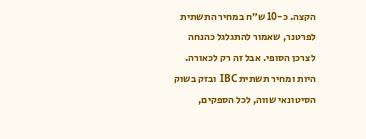הקצה. כ-10 ש״ח במחיר התשתית לפרטנר, שאמור להתגלגל כהנחה לצרכן הסופי. אבל זה רק לכאורה. היות ומחיר תשתית IBC ובזק בשוק הסיטונאי שווה, לכל הספקים,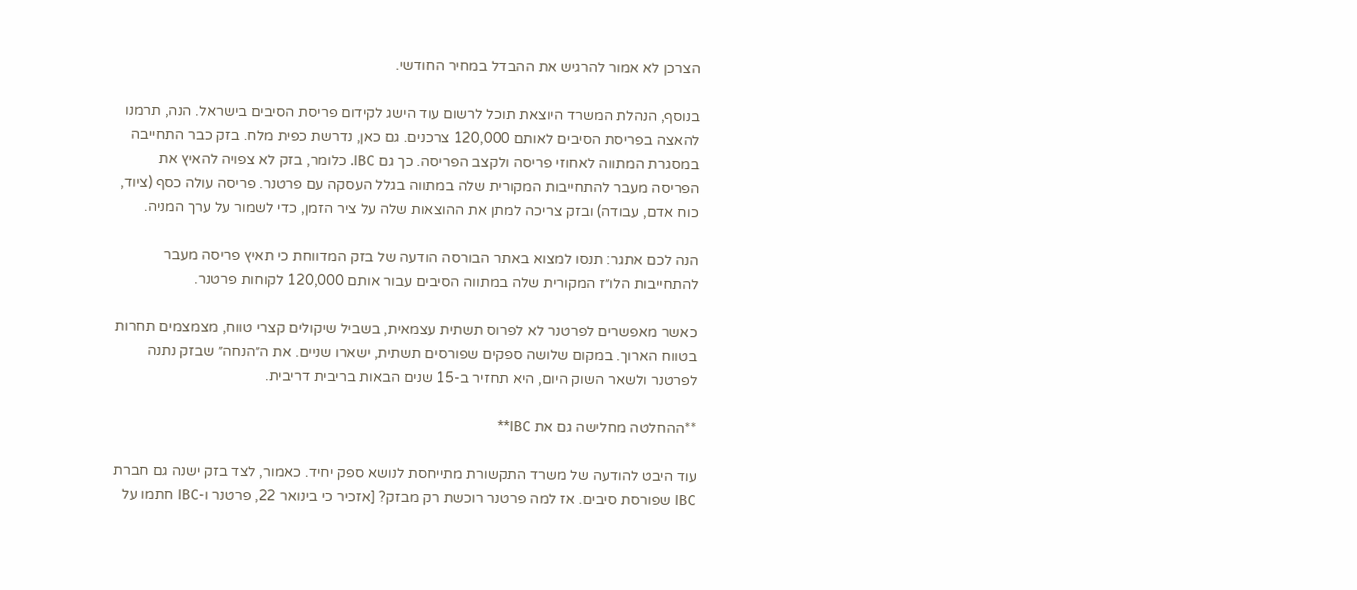הצרכן לא אמור להרגיש את ההבדל במחיר החודשי.

בנוסף, הנהלת המשרד היוצאת תוכל לרשום עוד הישג לקידום פריסת הסיבים בישראל. הנה, תרמנו להאצה בפריסת הסיבים לאותם 120,000 צרכנים. גם כאן, נדרשת כפית מלח. בזק כבר התחייבה במסגרת המתווה לאחוזי פריסה ולקצב הפריסה. כך גם IBC. כלומר, בזק לא צפויה להאיץ את הפריסה מעבר להתחייבות המקורית שלה במתווה בגלל העסקה עם פרטנר. פריסה עולה כסף (ציוד, כוח אדם, עבודה) ובזק צריכה למתן את ההוצאות שלה על ציר הזמן, כדי לשמור על ערך המניה.

הנה לכם אתגר: תנסו למצוא באתר הבורסה הודעה של בזק המדווחת כי תאיץ פריסה מעבר להתחייבות הלו״ז המקורית שלה במתווה הסיבים עבור אותם 120,000 לקוחות פרטנר.

כאשר מאפשרים לפרטנר לא לפרוס תשתית עצמאית, בשביל שיקולים קצרי טווח, מצמצמים תחרות בטווח הארוך. במקום שלושה ספקים שפורסים תשתית, ישארו שניים. את ה״הנחה״ שבזק נתנה לפרטנר ולשאר השוק היום, היא תחזיר ב-15 שנים הבאות בריבית דריבית.

**ההחלטה מחלישה גם את IBC**

עוד היבט להודעה של משרד התקשורת מתייחסת לנושא ספק יחיד. כאמור, לצד בזק ישנה גם חברת IBC שפורסת סיבים. אז למה פרטנר רוכשת רק מבזק? [אזכיר כי בינואר 22, פרטנר ו-IBC חתמו על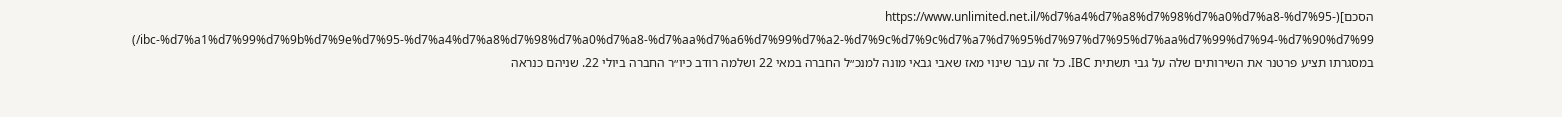הסכם](https://www.unlimited.net.il/%d7%a4%d7%a8%d7%98%d7%a0%d7%a8-%d7%95-ibc-%d7%a1%d7%99%d7%9b%d7%9e%d7%95-%d7%a4%d7%a8%d7%98%d7%a0%d7%a8-%d7%aa%d7%a6%d7%99%d7%a2-%d7%9c%d7%9c%d7%a7%d7%95%d7%97%d7%95%d7%aa%d7%99%d7%94-%d7%90%d7%99/) במסגרתו תציע פרטנר את השירותים שלה על גבי תשתית IBC. כל זה עבר שינוי מאז שאבי גבאי מונה למנכ״ל החברה במאי 22 ושלמה רודב כיו״ר החברה ביולי 22. שניהם כנראה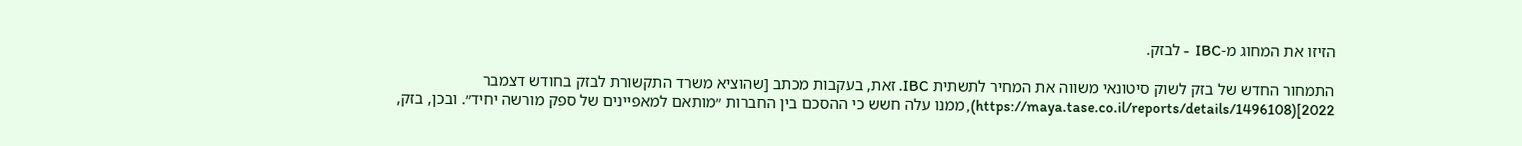הזיזו את המחוג מ-IBC  - לבזק.

התמחור החדש של בזק לשוק סיטונאי משווה את המחיר לתשתית IBC. זאת, בעקבות מכתב [שהוציא משרד התקשורת לבזק בחודש דצמבר 2022](https://maya.tase.co.il/reports/details/1496108), ממנו עלה חשש כי ההסכם בין החברות ״מותאם למאפיינים של ספק מורשה יחיד״. ובכן, בזק,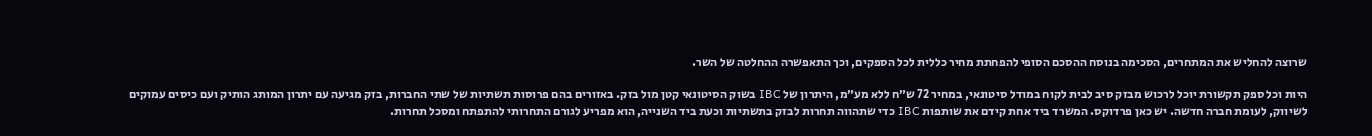שרוצה להחליש את המתחרים, הסכימה בנוסח ההסכם הסופי להפחתת מחיר כללית לכל הספקים, וכך התאפשרה ההחלטה של השר.

היות וכל ספק תקשורת יוכל לרכוש מבזק סיב לבית לקוח במודל סיטונאי, במחיר 72 ש״ח ללא מע״מ, היתרון של IBC בשוק הסיטונאי קטן מול בזק. באזורים בהם פרוסות תשתיות של שתי החברות, בזק מגיעה עם יתרון המותג הותיק ועם כיסים עמוקים לשיווק, לעומת חברה חדשה. יש כאן פרדוקס. המשרד ביד אחת קידם את שותפות IBC כדי שתהווה תחרות לבזק בתשתיות וכעת ביד השנייה, הוא מפריע לגורם התחרותי להתפתח ומסכל תחרות.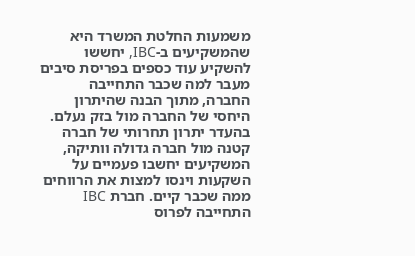משמעות החלטת המשרד היא שהמשקיעים ב-IBC, יחששו להשקיע עוד כספים בפריסת סיבים מעבר למה שכבר התחייבה החברה, מתוך הבנה שהיתרון היחסי של החברה מול בזק נעלם. בהעדר יתרון תחרותי של חברה קטנה מול חברה גדולה וותיקה, המשקיעים יחשבו פעמיים על השקעות וינסו למצות את הרווחים ממה שכבר קיים. חברת IBC התחייבה לפרוס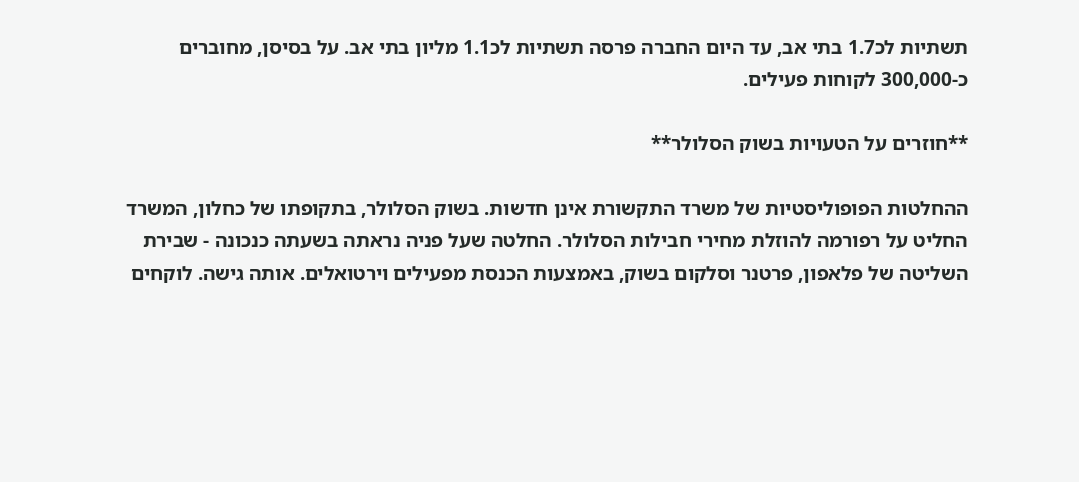תשתיות לכ1.7 בתי אב, עד היום החברה פרסה תשתיות לכ1.1 מליון בתי אב. על בסיסן, מחוברים כ-300,000 לקוחות פעילים.

**חוזרים על הטעויות בשוק הסלולר**

ההחלטות הפופוליסטיות של משרד התקשורת אינן חדשות. בשוק הסלולר, בתקופתו של כחלון, המשרד החליט על רפורמה להוזלת מחירי חבילות הסלולר. החלטה שעל פניה נראתה בשעתה כנכונה - שבירת השליטה של פלאפון, פרטנר וסלקום בשוק, באמצעות הכנסת מפעילים וירטואלים. אותה גישה. לוקחים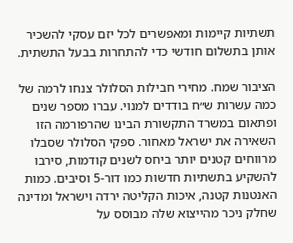תשתיות קיימות ומאפשרים לכל יזם עסקי להשכיר אותן בתשלום חודשי כדי להתחרות בבעל התשתית.

הציבור שמח. מחירי חבילות הסלולר צנחו לרמה של כמה עשרות ש״ח בודדים למנוי. עברו מספר שנים ופתאום במשרד התקשורת הבינו שהרפורמה הזו השאירה את ישראל מאחור. ספקי הסלולר שסבלו מרווחים קטנים יותר ביחס לשנים קודמות, סירבו להשקיע בתשתיות חדשות כמו דור-5 וסיבים. כמות האנטנות קטנה, איכות הקליטה ירדה וישראל ומדינה שחלק ניכר מהייצוא שלה מבוסס על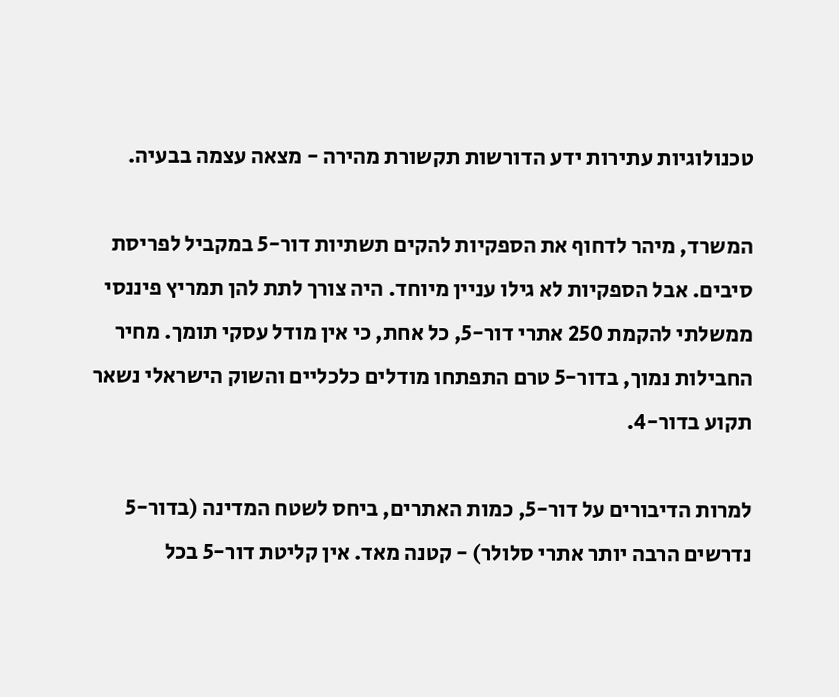טכנולוגיות עתירות ידע הדורשות תקשורת מהירה - מצאה עצמה בבעיה.

המשרד, מיהר לדחוף את הספקיות להקים תשתיות דור-5 במקביל לפריסת סיבים. אבל הספקיות לא גילו עניין מיוחד. היה צורך לתת להן תמריץ פיננסי ממשלתי להקמת 250 אתרי דור-5, כל אחת, כי אין מודל עסקי תומך. מחיר החבילות נמוך, בדור-5 טרם התפתחו מודלים כלכליים והשוק הישראלי נשאר תקוע בדור-4.

למרות הדיבורים על דור-5, כמות האתרים, ביחס לשטח המדינה (בדור-5 נדרשים הרבה יותר אתרי סלולר) - קטנה מאד. אין קליטת דור-5 בכל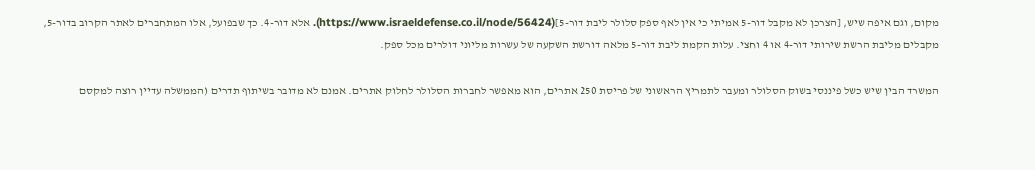מקום, וגם איפה שיש, [הצרכן לא מקבל דור-5 אמיתי כי אין לאף ספק סלולר ליבת דור-5](https://www.israeldefense.co.il/node/56424). אלא דור-4. כך שבפועל, אלו המתחברים לאתר הקרוב בדור-5, מקבלים מליבת הרשת שירותי דור-4 או 4 וחצי. עלות הקמת ליבת דור-5 מלאה דורשת השקעה של עשרות מליוני דולרים מכל ספק.

המשרד הבין שיש כשל פיננסי בשוק הסלולר ומעבר לתמריץ הראשוני של פריסת 250 אתרים, הוא מאפשר לחברות הסלולר לחלוק אתרים. אמנם לא מדובר בשיתוף תדרים (הממשלה עדיין רוצה למקסם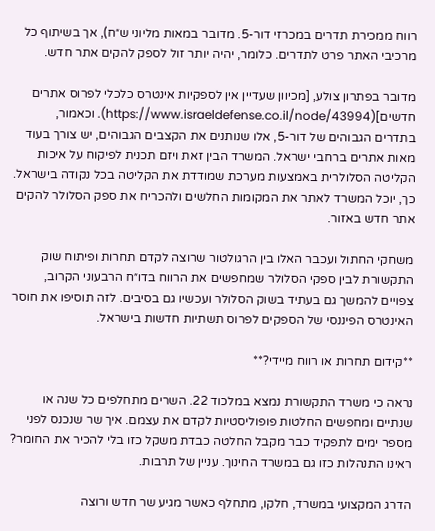רווח ממכירת תדרים במכרזי דור-5. מדובר במאות מליוני ש״ח), אך בשיתוף כל מרכיבי האתר פרט לתדרים. כלומר, יהיה יותר זול לספק להקים אתר חדש.

מדובר בפתרון צולע, [מכיוון שעדיין אין לספקיות אינטרס כלכלי לפרוס אתרים חדשים](https://www.israeldefense.co.il/node/43994). וכאמור, בתדרים הגבוהים של דור-5, אלו שנותנים את הקצבים הגבוהים, יש צורך בעוד מאות אתרים ברחבי ישראל. המשרד הבין זאת ויזם תכנית לפיקוח על איכות הקליטה הסלולרית באמצעות מערכת שמודדת את הקליטה בכל נקודה בישראל. כך, יוכל המשרד לאתר את המקומות החלשים ולהכריח את ספק הסלולר להקים אתר חדש באזור.

משחקי החתול ועכבר האלו בין הרגולטור שרוצה לקדם תחרות ופיתוח שוק התקשורת לבין ספקי הסלולר שמחפשים את הרווח בדו״ח הרבעוני הקרוב, צפויים להמשך גם בעתיד בשוק הסלולר ועכשיו גם בסיבים. לזה תוסיפו את חוסר האינטרס הפיננסי של הספקים לפרוס תשתיות חדשות בישראל.

**קידום תחרות או רווח מיידי?**

נראה כי משרד התקשורת נמצא במלכוד 22. השרים מתחלפים כל שנה או שנתיים ומחפשים החלטות פופוליסטיות לקדם את עצמם. איך שר שנכנס לפני מספר ימים לתפקיד כבר מקבל החלטה כבדת משקל כזו בלי להכיר את החומר? ראינו התנהלות כזו גם במשרד החינוך. עניין של תרבות.

הדרג המקצועי במשרד, חלקו, מתחלף כאשר מגיע שר חדש ורוצה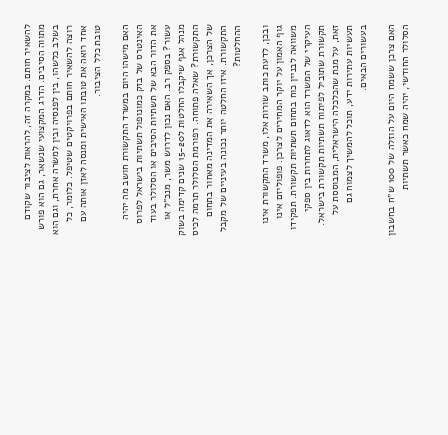להשאיר חותם. במקרה זה, להראות לציבור שקודם מתווה הסיבים. הדרג המקצועי שנשאר, גם הוא פורש בשלב כלשהו, בין לפנסיה ובין למשרה אחרת, וגם הוא רוצה להשאיר חותם בפרויקטים שטיפל. כלומר, כל אחד רואה את טובתו האישית ומנסה לאזן אותה עם טובת כלל הציבור.

האם מישהו היום במשרד התקשורת חושב מה יהיה האינטרס של בזק כמונופול תשתיות בישראל לפרוס את הדור הבא של תשתיות הסיבים או הסלולר בעוד עשור? בספק רב. האם נכון לדרוש משר, מנכ״ל או מנהל אגף שיקבלו החלטות ל15-20 שנים קדימה בשוק התקשורת? שאלה פתוחה. רפורמת הסלולר תרמה לכיס של הצרכן, אך השאירה את המדינה מאחור בתחום התקשורת. איזו החלטה יותר נכונה בעיניים של מקבל ההחלטות?

ובכן, לדעת כותב שורות אלו, משרד התקשורת אינו גוף האמון על יוקר המחירים לצרכן. פופוליזם אינו משוואה לבניין כוח בתחום תשתיות תקשורת. תפקידו העיקרי של המשרד הוא לדאוג לתחרות בין ספקי תקשורת שתוביל לפיתוח תשתיות תקשורת בישראל. זאת, על מנת שהכלכלה הישראלית, המבוססת על תעשיות עתירות ידע, תוכל להמשיך לצמוח גם בעשורים הבאים.

האם צרכן ששמח היום על הוזלה של 100 ש״ח בחשבון הסלולר החודשי, יהיה שמח כאשר תשתיות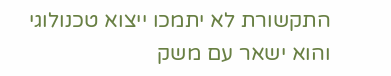התקשורת לא יתמכו ייצוא טכנולוגי והוא ישאר עם משק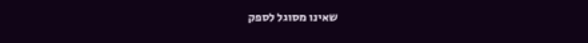שאינו מסוגל לספק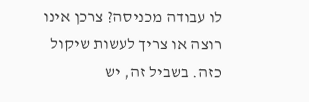לו עבודה מכניסה? צרכן אינו רוצה או צריך לעשות שיקול כזה. בשביל זה, יש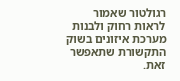רגולטור שאמור לראות רחוק ולבנות מערכת איזונים בשוק התקשורת שתאפשר זאת.